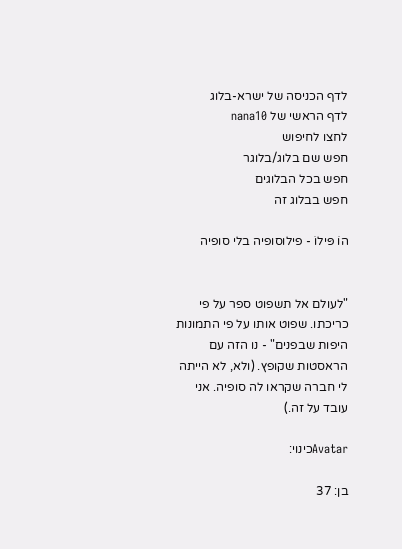לדף הכניסה של ישרא-בלוג
לדף הראשי של nana10
לחצו לחיפוש
חפש שם בלוג/בלוגר
חפש בכל הבלוגים
חפש בבלוג זה

הוֹ פּילוֹ - פילוסופיה בלי סופיה


"לעולם אל תשפוט ספר על פי כריכתו. שפוט אותו על פי התמונות היפות שבפנים" - נו הזה עם הראסטות שקופץ. (ולא, לא הייתה לי חברה שקראו לה סופיה. אני עובד על זה.)

Avatarכינוי:

בן: 37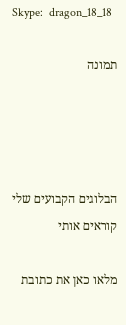Skype:  dragon_18_18

תמונה




הבלוגים הקבועים שלי
קוראים אותי

מלאו כאן את כתובת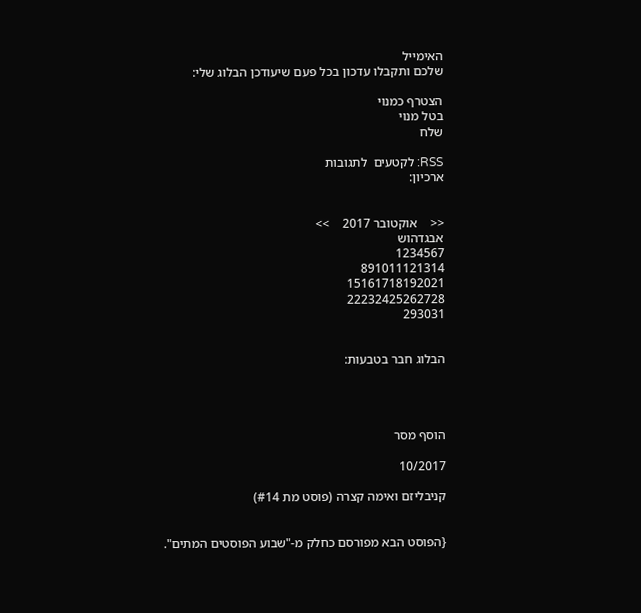האימייל
שלכם ותקבלו עדכון בכל פעם שיעודכן הבלוג שלי:

הצטרף כמנוי
בטל מנוי
שלח

RSS: לקטעים  לתגובות
ארכיון:


<<    אוקטובר 2017    >>
אבגדהוש
1234567
891011121314
15161718192021
22232425262728
293031


הבלוג חבר בטבעות:




הוסף מסר

10/2017

קניבליזם ואימה קצרה (פוסט מת #14)


{הפוסט הבא מפורסם כחלק מ-"שבוע הפוסטים המתים".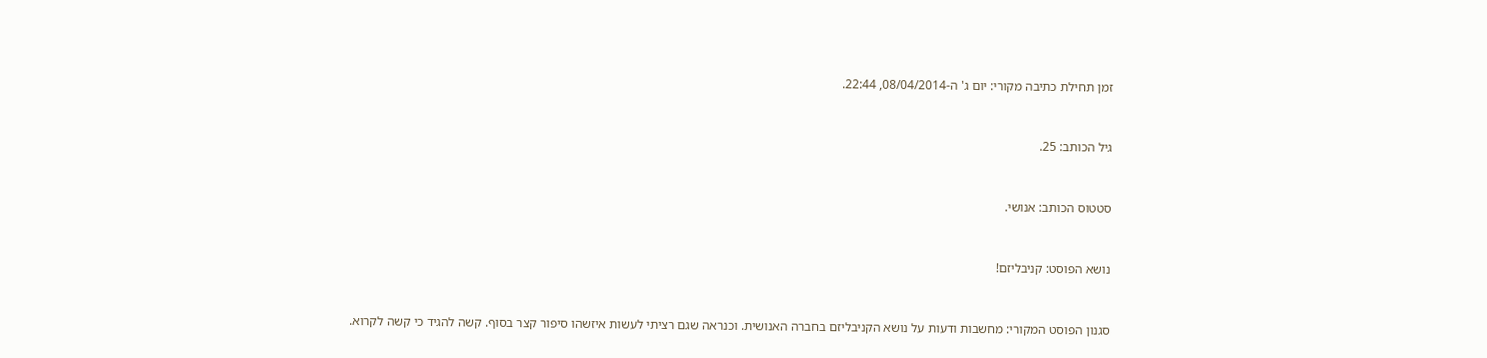זמן תחילת כתיבה מקורי: יום ג' ה-08/04/2014, 22:44.



גיל הכותב: 25.



סטטוס הכותב: אנושי.



נושא הפוסט: קניבליזם!



סגנון הפוסט המקורי: מחשבות ודעות על נושא הקניבליזם בחברה האנושית. וכנראה שגם רציתי לעשות איזשהו סיפור קצר בסוף. קשה להגיד כי קשה לקרוא.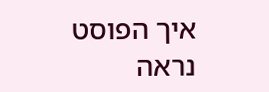איך הפוסט נראה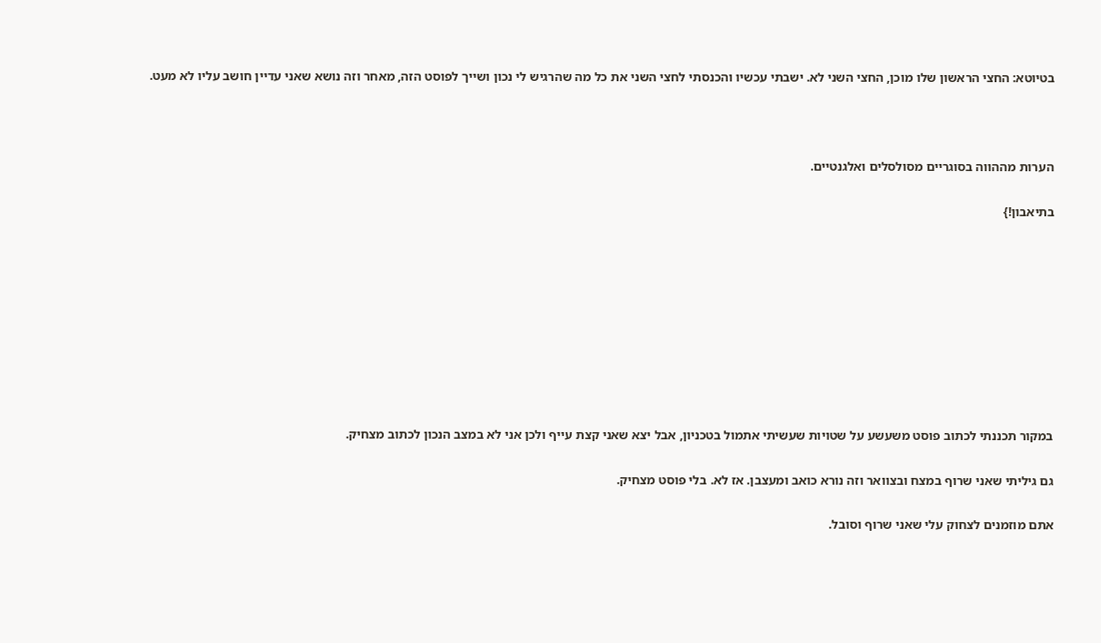בטיוטא: החצי הראשון שלו מוכן, החצי השני לא. ישבתי עכשיו והכנסתי לחצי השני את כל מה שהרגיש לי נכון ושייך לפוסט הזה, מאחר וזה נושא שאני עדיין חושב עליו לא מעט.



הערות מההווה בסוגריים מסולסלים ואלגנטיים.

בתיאבון!}









במקור תכננתי לכתוב פוסט משעשע על שטויות שעשיתי אתמול בטכניון, אבל יצא שאני קצת עייף ולכן אני לא במצב הנכון לכתוב מצחיק.

גם גיליתי שאני שרוף במצח ובצוואר וזה נורא כואב ומעצבן. אז לא. בלי פוסט מצחיק.

אתם מוזמנים לצחוק עלי שאני שרוף וסובל.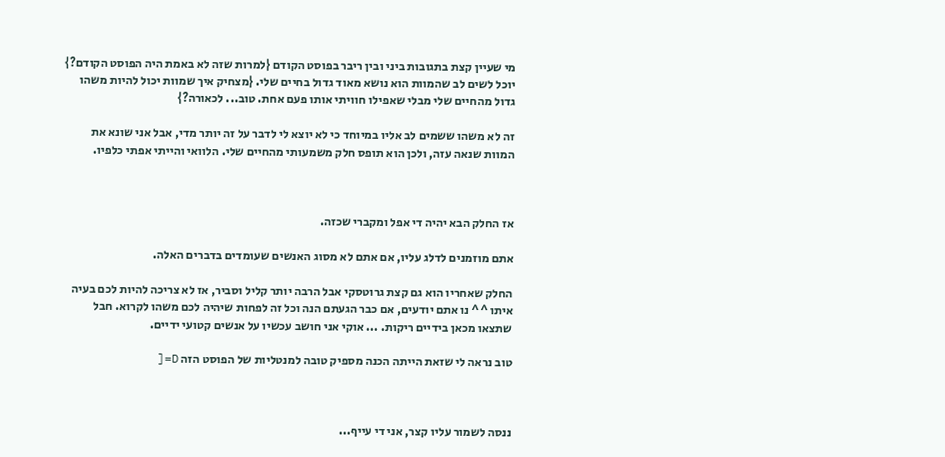מי שעיין קצת בתגובות ביני ובין ריבר בפוסט הקודם {למרות שזה לא באמת היה הפוסט הקודם?} יוכל לשים לב שהמוות הוא נושא מאוד גדול בחיים שלי. {מצחיק איך שמוות יכול להיות משהו גדול מהחיים שלי מבלי שאפילו חוויתי אותו פעם אחת. טוב... לכאורה?}

זה לא משהו ששמים לב אליו במיוחד כי לא יוצא לי לדבר על זה יותר מדי, אבל אני שונא את המוות שנאה עזה, ולכן הוא תופס חלק משמעותי מהחיים שלי. הלוואי והייתי אפתי כלפיו.



אז החלק הבא יהיה די אפל ומקברי שכזה.

אתם מוזמנים לדלג עליו, אם אתם לא מסוג האנשים שעומדים בדברים האלה.

החלק שאחריו הוא גם קצת גרוטסקי אבל הרבה יותר קליל וסביר, אז לא צריכה להיות לכם בעיה איתו ^^ נו אתם יודעים, אם כבר הגעתם הנה וכל זה לפחות שיהיה לכם משהו לקרוא. חבל שתצאו מכאן בידיים ריקות. ... אוקי אני חושב עכשיו על אנשים קטועי ידיים.

טוב נראה לי שזאת הייתה הכנה מספיק טובה למנטליות של הפוסט הזה D=[



ננסה לשמור עליו קצר, אני די עייף...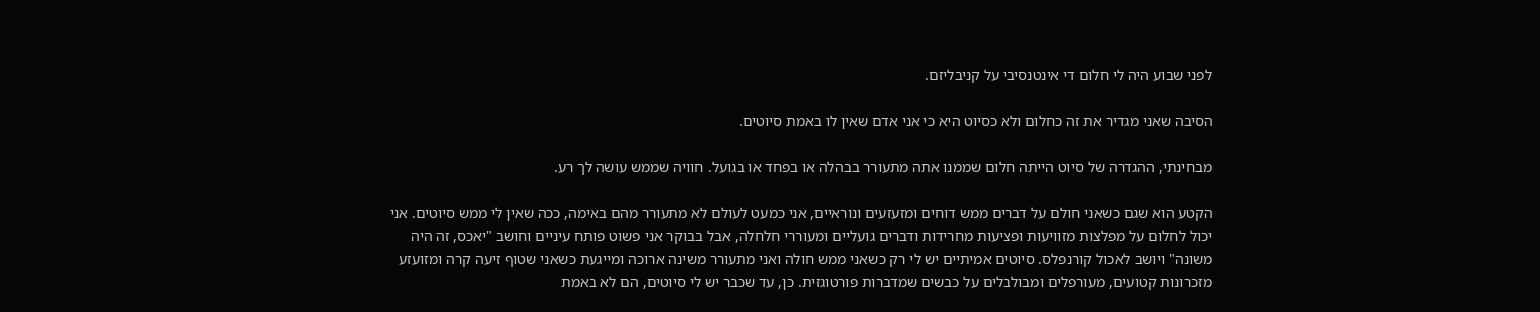לפני שבוע היה לי חלום די אינטנסיבי על קניבליזם.

הסיבה שאני מגדיר את זה כחלום ולא כסיוט היא כי אני אדם שאין לו באמת סיוטים.

מבחינתי, ההגדרה של סיוט הייתה חלום שממנו אתה מתעורר בבהלה או בפחד או בגועל. חוויה שממש עושה לך רע.

הקטע הוא שגם כשאני חולם על דברים ממש דוחים ומזעזעים ונוראיים, אני כמעט לעולם לא מתעורר מהם באימה, ככה שאין לי ממש סיוטים. אני יכול לחלום על מפלצות מזוויעות ופציעות מחרידות ודברים גועליים ומעוררי חלחלה, אבל בבוקר אני פשוט פותח עיניים וחושב "יאכס, זה היה משונה" ויושב לאכול קורנפלס. סיוטים אמיתיים יש לי רק כשאני ממש חולה ואני מתעורר משינה ארוכה ומייגעת כשאני שטוף זיעה קרה ומזועזע מזכרונות קטועים, מעורפלים ומבולבלים על כבשים שמדברות פורטוגזית. כן, עד שכבר יש לי סיוטים, הם לא באמת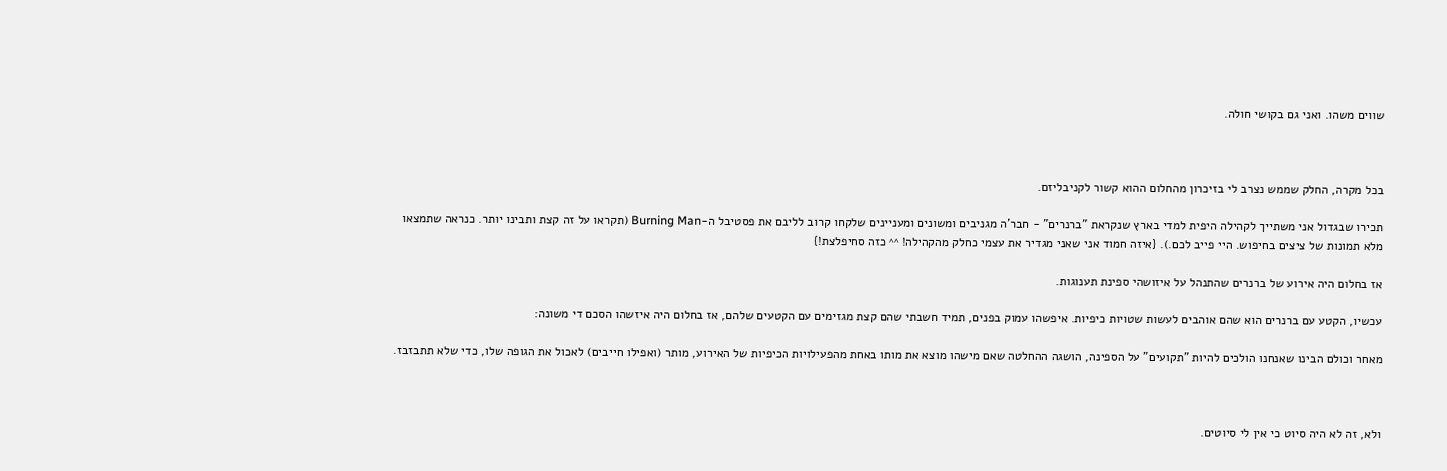שווים משהו. ואני גם בקושי חולה.



בכל מקרה, החלק שממש נצרב לי בזיכרון מהחלום ההוא קשור לקניבליזם.

תכירו שבגדול אני משתייך לקהילה היפית למדי בארץ שנקראת "ברנרים" - חבר'ה מגניבים ומשונים ומעניינים שלקחו קרוב לליבם את פסטיבל ה-Burning Man (תקראו על זה קצת ותבינו יותר. כנראה שתמצאו מלא תמונות של ציצים בחיפוש. היי פייב לכם.). {איזה חמוד אני שאני מגדיר את עצמי כחלק מהקהילה! ^^ כזה סחיפלצת!}

אז בחלום היה אירוע של ברנרים שהתנהל על איזושהי ספינת תענוגות.

עכשיו, הקטע עם ברנרים הוא שהם אוהבים לעשות שטויות כיפיות. איפשהו עמוק בפנים, תמיד חשבתי שהם קצת מגזימים עם הקטעים שלהם, אז בחלום היה איזשהו הסכם די משונה:

מאחר וכולם הבינו שאנחנו הולכים להיות "תקועים" על הספינה, הושגה ההחלטה שאם מישהו מוצא את מותו באחת מהפעילויות הכיפיות של האירוע, מותר (ואפילו חייבים) לאכול את הגופה שלו, כדי שלא תתבזבז.



ולא, זה לא היה סיוט כי אין לי סיוטים.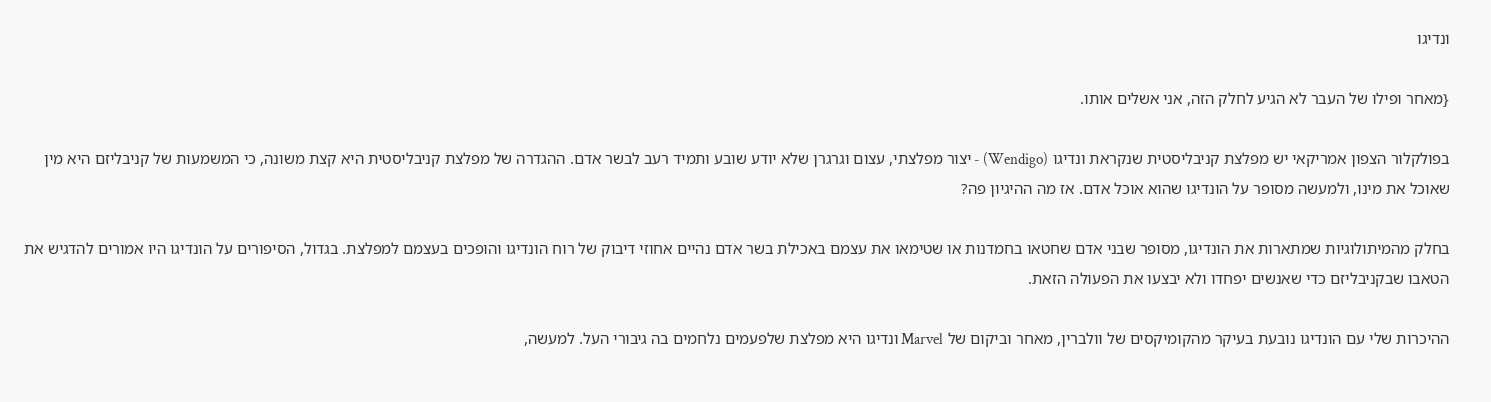ונדיגו

{מאחר ופילו של העבר לא הגיע לחלק הזה, אני אשלים אותו.

בפולקלור הצפון אמריקאי יש מפלצת קניבליסטית שנקראת ונדיגו (Wendigo) - יצור מפלצתי, עצום וגרגרן שלא יודע שובע ותמיד רעב לבשר אדם. ההגדרה של מפלצת קניבליסטית היא קצת משונה, כי המשמעות של קניבליזם היא מין שאוכל את מינו, ולמעשה מסופר על הונדיגו שהוא אוכל אדם. אז מה ההיגיון פה?

בחלק מהמיתולוגיות שמתארות את הונדיגו, מסופר שבני אדם שחטאו בחמדנות או שטימאו את עצמם באכילת בשר אדם נהיים אחוזי דיבוק של רוח הונדיגו והופכים בעצמם למפלצת. בגדול, הסיפורים על הונדיגו היו אמורים להדגיש את הטאבו שבקניבליזם כדי שאנשים יפחדו ולא יבצעו את הפעולה הזאת.

ההיכרות שלי עם הונדיגו נובעת בעיקר מהקומיקסים של וולברין, מאחר וביקום של Marvel ונדיגו היא מפלצת שלפעמים נלחמים בה גיבורי העל. למעשה,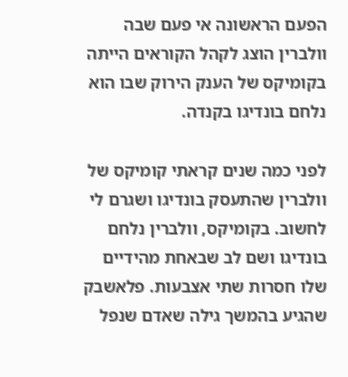הפעם הראשונה אי פעם שבה וולברין הוצג לקהל הקוראים הייתה בקומיקס של הענק הירוק שבו הוא נלחם בונדיגו בקנדה.

לפני כמה שנים קראתי קומיקס של וולברין שהתעסק בונדיגו ושגרם לי לחשוב. בקומיקס, וולברין נלחם בונדיגו ושם לב שבאחת מהידיים שלו חסרות שתי אצבעות. פלאשבק שהגיע בהמשך גילה שאדם שנפל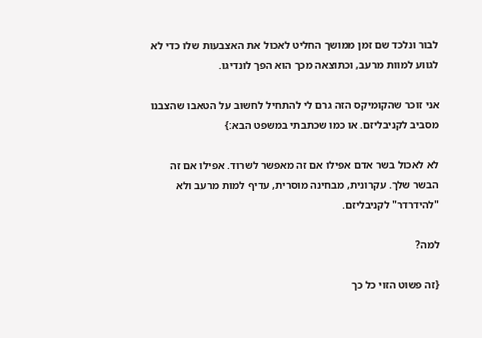לבור ונלכד שם זמן ממושך החליט לאכול את האצבעות שלו כדי לא לגווע למוות מרעב, וכתוצאה מכך הוא הפך לונדיגו.

אני זוכר שהקומיקס הזה גרם לי להתחיל לחשוב על הטאבו שהצבנו מסביב לקניבליזם. או כמו שכתבתי במשפט הבא:}

לא לאכול בשר אדם אפילו אם זה מאפשר לשרוד. אפילו אם זה הבשר שלך. עקרונית, מבחינה מוסרית, עדיף למות מרעב ולא "להידרדר" לקניבליזם.

למה?

{זה פשוט הזוי כל כך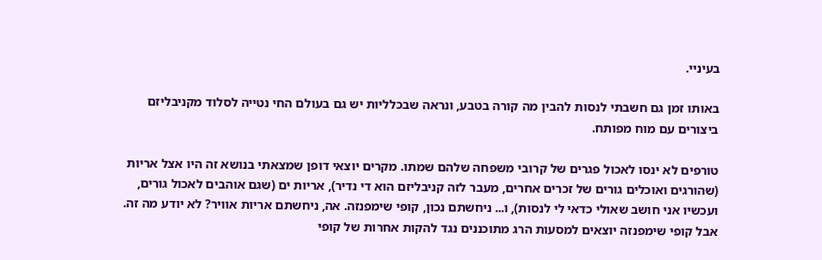בעיניי.

באותו זמן גם חשבתי לנסות להבין מה קורה בטבע, ונראה שבכלליות יש גם בעולם החי נטייה לסלוד מקניבליזם ביצורים עם מוח מפותח.

טורפים לא ינסו לאכול פגרים של קרובי משפחה שלהם שמתו. מקרים יוצאי דופן שמצאתי בנושא זה היו אצל אריות (שהורגים ואוכלים גורים של זכרים אחרים, מעבר לזה קניבליזם הוא די נדיר), אריות ים (שגם אוהבים לאכול גורים, ועכשיו אני חושב שאולי כדאי לי לנסות), ו... ניחשתם נכון, קופי שימפנזה. אה, ניחשתם אריות אוויר? לא יודע מה זה. אבל קופי שימפנזה יוצאים למסעות הרג מתוכננים נגד להקות אחרות של קופי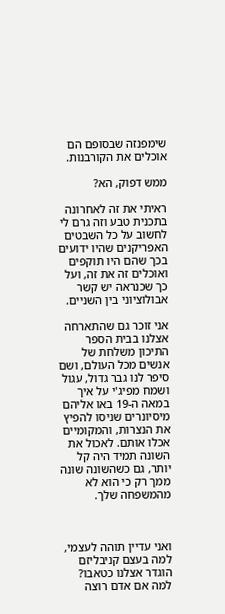שימפנזה שבסופם הם אוכלים את הקורבנות.

ממש דפוק, הא?

ראיתי את זה לאחרונה בתכנית טבע וזה גרם לי לחשוב על כל השבטים האפריקנים שהיו ידועים בכך שהם היו תוקפים ואוכלים זה את זה, ועל כך שכנראה יש קשר אבולוציוני בין השניים.

אני זוכר גם שהתארחה אצלנו בבית הספר התיכון משלחת של אנשים מכל העולם, ושם סיפר לנו גבר גדול, עגול ושמח מפיג'י על איך במאה ה-19 באו אליהם מיסיונרים שניסו להפיץ את הנצרות, והמקומיים אכלו אותם. לאכול את השונה תמיד היה קל יותר, גם כשהשונה שונה ממך רק כי הוא לא מהמשפחה שלך.



ואני עדיין תוהה לעצמי, למה בעצם קניבליזם הוגדר אצלנו כטאבו? למה אם אדם רוצה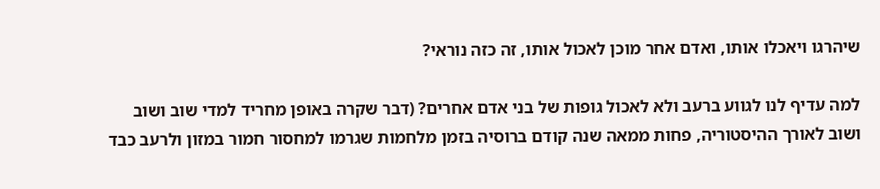שיהרגו ויאכלו אותו, ואדם אחר מוכן לאכול אותו, זה כזה נוראי?

למה עדיף לנו לגווע ברעב ולא לאכול גופות של בני אדם אחרים? (דבר שקרה באופן מחריד למדי שוב ושוב ושוב לאורך ההיסטוריה, פחות ממאה שנה קודם ברוסיה בזמן מלחמות שגרמו למחסור חמור במזון ולרעב כבד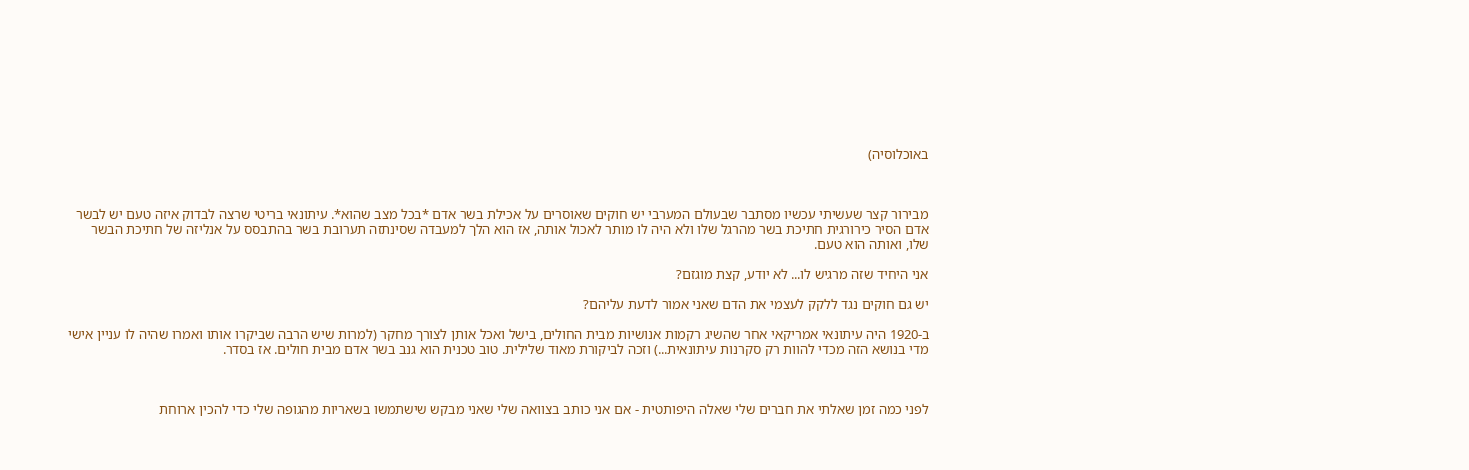באוכלוסיה)



מבירור קצר שעשיתי עכשיו מסתבר שבעולם המערבי יש חוקים שאוסרים על אכילת בשר אדם *בכל מצב שהוא*. עיתונאי בריטי שרצה לבדוק איזה טעם יש לבשר אדם הסיר כירורגית חתיכת בשר מהרגל שלו ולא היה לו מותר לאכול אותה, אז הוא הלך למעבדה שסינתזה תערובת בשר בהתבסס על אנליזה של חתיכת הבשר שלו, ואותה הוא טעם.

אני היחיד שזה מרגיש לו... לא יודע, קצת מוגזם?

יש גם חוקים נגד ללקק לעצמי את הדם שאני אמור לדעת עליהם?

ב-1920 היה עיתונאי אמריקאי אחר שהשיג רקמות אנושיות מבית החולים, בישל ואכל אותן לצורך מחקר (למרות שיש הרבה שביקרו אותו ואמרו שהיה לו עניין אישי מדי בנושא הזה מכדי להוות רק סקרנות עיתונאית...) וזכה לביקורת מאוד שלילית. טוב טכנית הוא גנב בשר אדם מבית חולים. אז בסדר.



לפני כמה זמן שאלתי את חברים שלי שאלה היפותטית - אם אני כותב בצוואה שלי שאני מבקש שישתמשו בשאריות מהגופה שלי כדי להכין ארוחת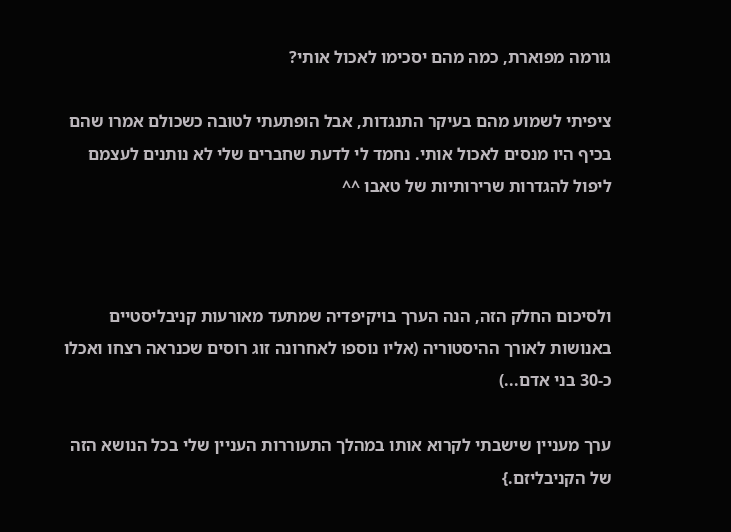גורמה מפוארת, כמה מהם יסכימו לאכול אותי?

ציפיתי לשמוע מהם בעיקר התנגדות, אבל הופתעתי לטובה כשכולם אמרו שהם בכיף היו מנסים לאכול אותי. נחמד לי לדעת שחברים שלי לא נותנים לעצמם ליפול להגדרות שרירותיות של טאבו ^^



ולסיכום החלק הזה, הנה הערך בויקיפדיה שמתעד מאורעות קניבליסטיים באנושות לאורך ההיסטוריה (אליו נוספו לאחרונה זוג רוסים שכנראה רצחו ואכלו כ-30 בני אדם...)

ערך מעניין שישבתי לקרוא אותו במהלך התעוררות העניין שלי בכל הנושא הזה של הקניבליזם.}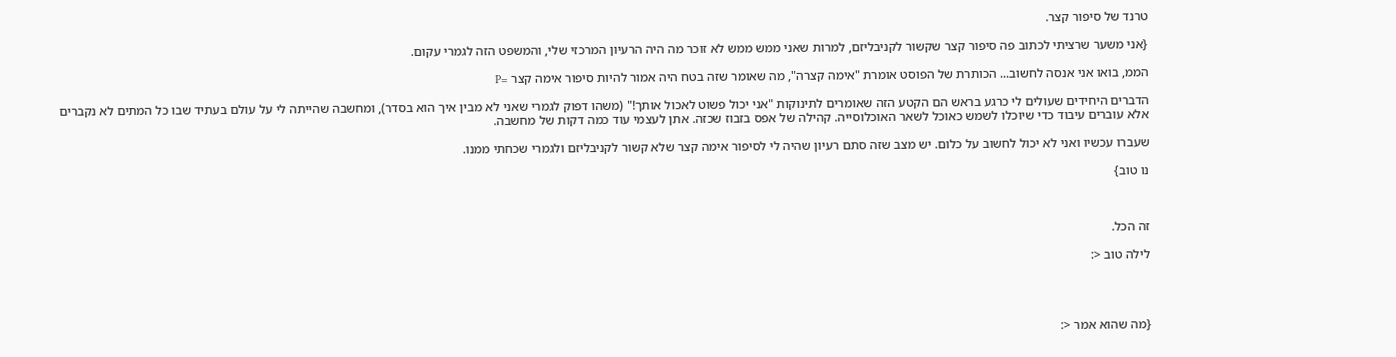טרנד של סיפור קצר.

{אני משער שרציתי לכתוב פה סיפור קצר שקשור לקניבליזם, למרות שאני ממש ממש לא זוכר מה היה הרעיון המרכזי שלי, והמשפט הזה לגמרי עקום.

הממ, בואו אני אנסה לחשוב... הכותרת של הפוסט אומרת "אימה קצרה", מה שאומר שזה בטח היה אמור להיות סיפור אימה קצר =P

הדברים היחידים שעולים לי כרגע בראש הם הקטע הזה שאומרים לתינוקות "אני יכול פשוט לאכול אותך!" (משהו דפוק לגמרי שאני לא מבין איך הוא בסדר), ומחשבה שהייתה לי על עולם בעתיד שבו כל המתים לא נקברים אלא עוברים עיבוד כדי שיוכלו לשמש כאוכל לשאר האוכלוסייה. קהילה של אפס בזבוז שכזה. אתן לעצמי עוד כמה דקות של מחשבה.

שעברו עכשיו ואני לא יכול לחשוב על כלום. יש מצב שזה סתם רעיון שהיה לי לסיפור אימה קצר שלא קשור לקניבליזם ולגמרי שכחתי ממנו.

נו טוב}



זה הכל.

לילה טוב <:




{מה שהוא אמר <: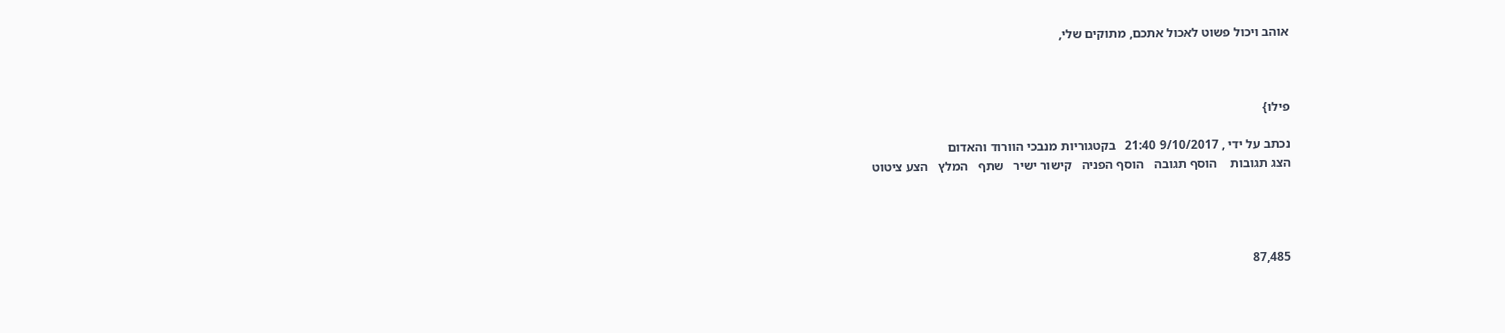אוהב ויכול פשוט לאכול אתכם, מתוקים שלי,



פילו}

נכתב על ידי , 9/10/2017 21:40   בקטגוריות מנבכי הוורוד והאדום
הצג תגובות    הוסף תגובה   הוסף הפניה   קישור ישיר   שתף   המלץ   הצע ציטוט




87,485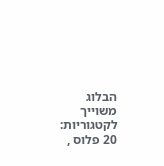הבלוג משוייך לקטגוריות: 20 פלוס ,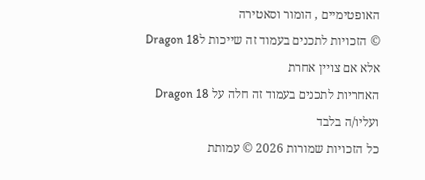האופטימיים , הומור וסאטירה
© הזכויות לתכנים בעמוד זה שייכות לDragon 18 אלא אם צויין אחרת
האחריות לתכנים בעמוד זה חלה על Dragon 18 ועליו/ה בלבד
כל הזכויות שמורות 2026 © עמותת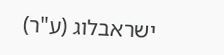ישראבלוג (ע"ר)